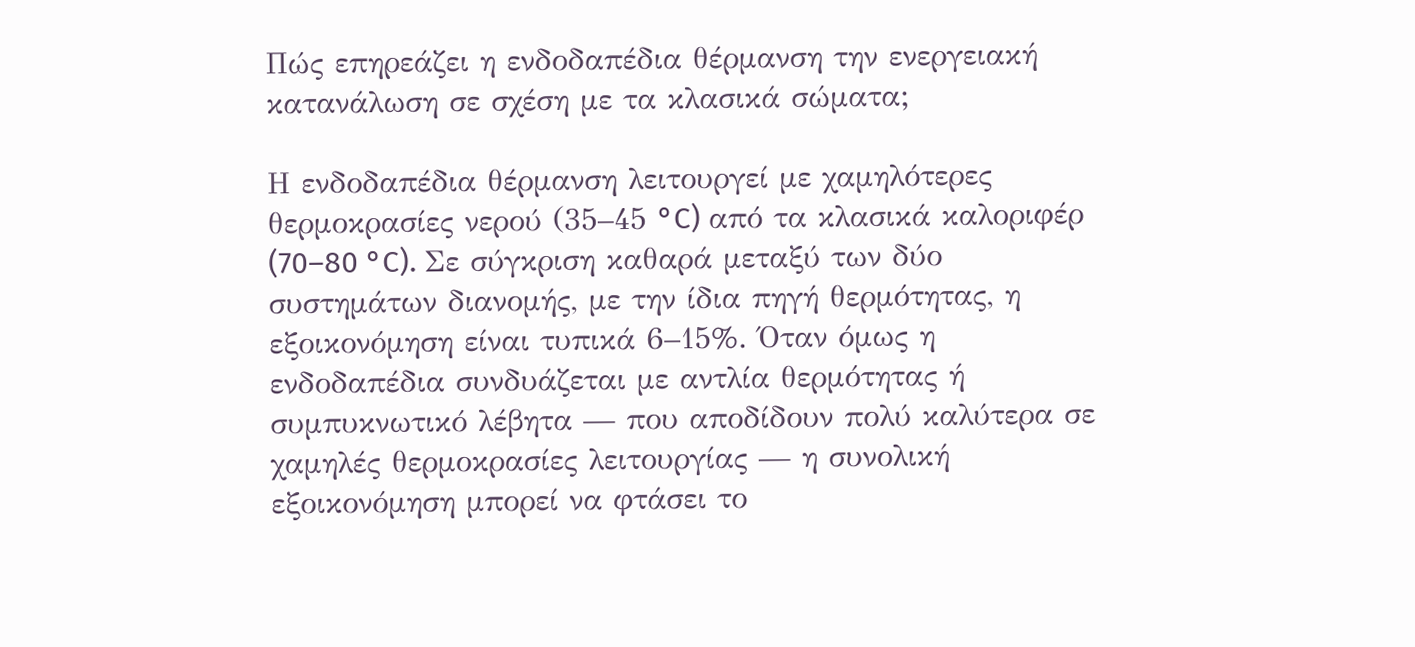Πώς επηρεάζει η ενδοδαπέδια θέρμανση την ενεργειακή κατανάλωση σε σχέση με τα κλασικά σώματα;

Η ενδοδαπέδια θέρμανση λειτουργεί με χαμηλότερες θερμοκρασίες νερού (35–45 °C) από τα κλασικά καλοριφέρ (70–80 °C). Σε σύγκριση καθαρά μεταξύ των δύο συστημάτων διανομής, με την ίδια πηγή θερμότητας, η εξοικονόμηση είναι τυπικά 6–15%. Όταν όμως η ενδοδαπέδια συνδυάζεται με αντλία θερμότητας ή συμπυκνωτικό λέβητα — που αποδίδουν πολύ καλύτερα σε χαμηλές θερμοκρασίες λειτουργίας — η συνολική εξοικονόμηση μπορεί να φτάσει το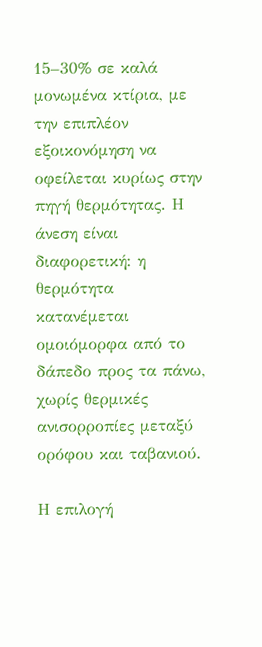15–30% σε καλά μονωμένα κτίρια, με την επιπλέον εξοικονόμηση να οφείλεται κυρίως στην πηγή θερμότητας. Η άνεση είναι διαφορετική: η θερμότητα κατανέμεται ομοιόμορφα από το δάπεδο προς τα πάνω, χωρίς θερμικές ανισορροπίες μεταξύ ορόφου και ταβανιού.

Η επιλογή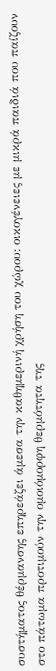συστήματος θέρμανσης επηρεάζει άμεσα την καθημερινή χρήση του χώρου: οικογένειες με μικρά παιδιά που παίζουν στο πάτωμα προτιμούν την ομοιόμορφη θερμότητα της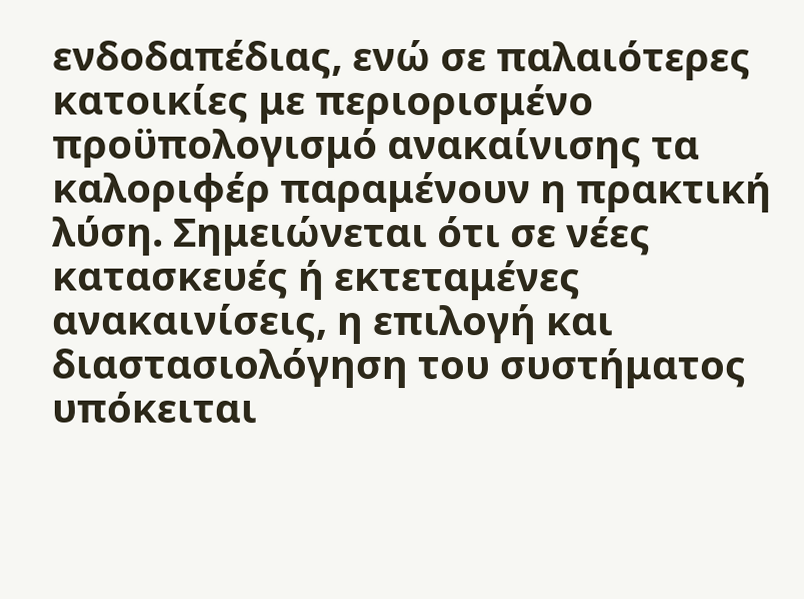ενδοδαπέδιας, ενώ σε παλαιότερες κατοικίες με περιορισμένο προϋπολογισμό ανακαίνισης τα καλοριφέρ παραμένουν η πρακτική λύση. Σημειώνεται ότι σε νέες κατασκευές ή εκτεταμένες ανακαινίσεις, η επιλογή και διαστασιολόγηση του συστήματος υπόκειται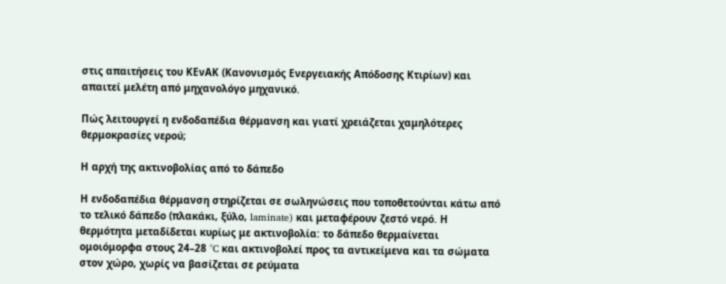στις απαιτήσεις του ΚΕνΑΚ (Κανονισμός Ενεργειακής Απόδοσης Κτιρίων) και απαιτεί μελέτη από μηχανολόγο μηχανικό.

Πώς λειτουργεί η ενδοδαπέδια θέρμανση και γιατί χρειάζεται χαμηλότερες θερμοκρασίες νερού;

Η αρχή της ακτινοβολίας από το δάπεδο

Η ενδοδαπέδια θέρμανση στηρίζεται σε σωληνώσεις που τοποθετούνται κάτω από το τελικό δάπεδο (πλακάκι, ξύλο, laminate) και μεταφέρουν ζεστό νερό. Η θερμότητα μεταδίδεται κυρίως με ακτινοβολία: το δάπεδο θερμαίνεται ομοιόμορφα στους 24–28 °C και ακτινοβολεί προς τα αντικείμενα και τα σώματα στον χώρο, χωρίς να βασίζεται σε ρεύματα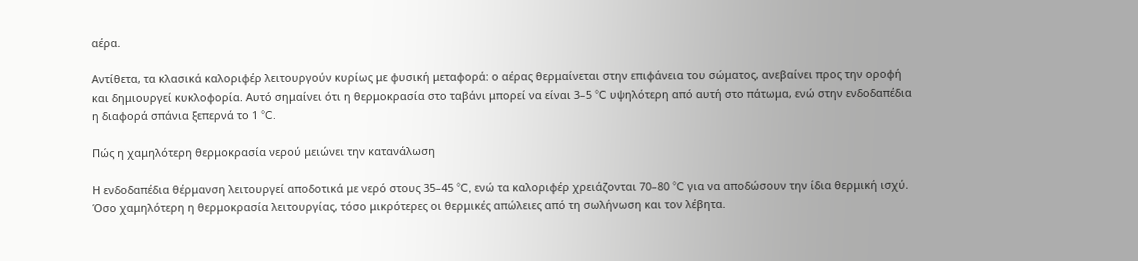αέρα.

Αντίθετα, τα κλασικά καλοριφέρ λειτουργούν κυρίως με φυσική μεταφορά: ο αέρας θερμαίνεται στην επιφάνεια του σώματος, ανεβαίνει προς την οροφή και δημιουργεί κυκλοφορία. Αυτό σημαίνει ότι η θερμοκρασία στο ταβάνι μπορεί να είναι 3–5 °C υψηλότερη από αυτή στο πάτωμα, ενώ στην ενδοδαπέδια η διαφορά σπάνια ξεπερνά το 1 °C.

Πώς η χαμηλότερη θερμοκρασία νερού μειώνει την κατανάλωση

Η ενδοδαπέδια θέρμανση λειτουργεί αποδοτικά με νερό στους 35–45 °C, ενώ τα καλοριφέρ χρειάζονται 70–80 °C για να αποδώσουν την ίδια θερμική ισχύ. Όσο χαμηλότερη η θερμοκρασία λειτουργίας, τόσο μικρότερες οι θερμικές απώλειες από τη σωλήνωση και τον λέβητα.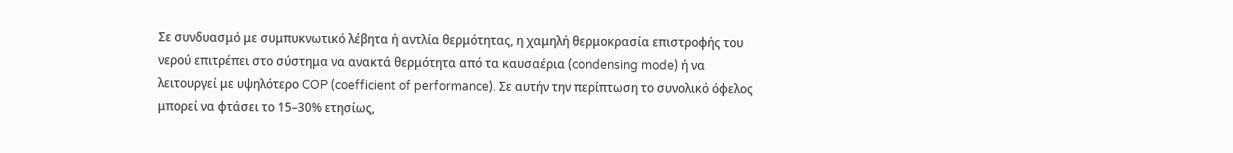Σε συνδυασμό με συμπυκνωτικό λέβητα ή αντλία θερμότητας, η χαμηλή θερμοκρασία επιστροφής του νερού επιτρέπει στο σύστημα να ανακτά θερμότητα από τα καυσαέρια (condensing mode) ή να λειτουργεί με υψηλότερο COP (coefficient of performance). Σε αυτήν την περίπτωση το συνολικό όφελος μπορεί να φτάσει το 15–30% ετησίως,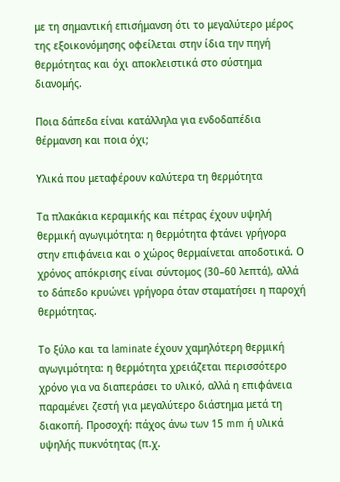με τη σημαντική επισήμανση ότι το μεγαλύτερο μέρος της εξοικονόμησης οφείλεται στην ίδια την πηγή θερμότητας και όχι αποκλειστικά στο σύστημα διανομής.

Ποια δάπεδα είναι κατάλληλα για ενδοδαπέδια θέρμανση και ποια όχι;

Υλικά που μεταφέρουν καλύτερα τη θερμότητα

Τα πλακάκια κεραμικής και πέτρας έχουν υψηλή θερμική αγωγιμότητα: η θερμότητα φτάνει γρήγορα στην επιφάνεια και ο χώρος θερμαίνεται αποδοτικά. Ο χρόνος απόκρισης είναι σύντομος (30–60 λεπτά), αλλά το δάπεδο κρυώνει γρήγορα όταν σταματήσει η παροχή θερμότητας.

Το ξύλο και τα laminate έχουν χαμηλότερη θερμική αγωγιμότητα: η θερμότητα χρειάζεται περισσότερο χρόνο για να διαπεράσει το υλικό, αλλά η επιφάνεια παραμένει ζεστή για μεγαλύτερο διάστημα μετά τη διακοπή. Προσοχή: πάχος άνω των 15 mm ή υλικά υψηλής πυκνότητας (π.χ.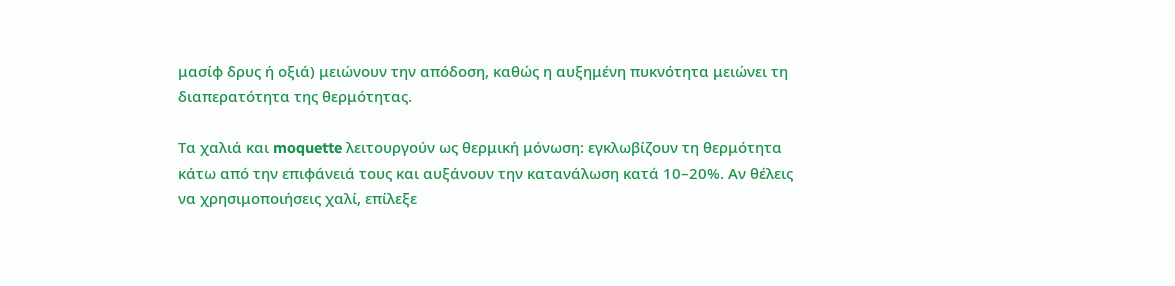μασίφ δρυς ή οξιά) μειώνουν την απόδοση, καθώς η αυξημένη πυκνότητα μειώνει τη διαπερατότητα της θερμότητας.

Τα χαλιά και moquette λειτουργούν ως θερμική μόνωση: εγκλωβίζουν τη θερμότητα κάτω από την επιφάνειά τους και αυξάνουν την κατανάλωση κατά 10–20%. Αν θέλεις να χρησιμοποιήσεις χαλί, επίλεξε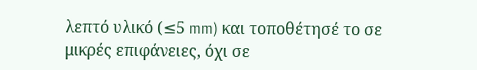λεπτό υλικό (≤5 mm) και τοποθέτησέ το σε μικρές επιφάνειες, όχι σε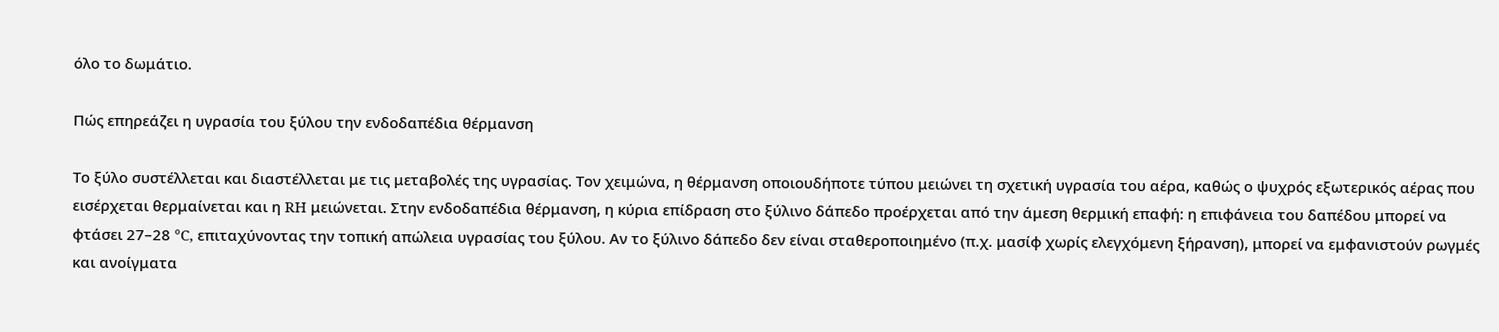όλο το δωμάτιο.

Πώς επηρεάζει η υγρασία του ξύλου την ενδοδαπέδια θέρμανση

Το ξύλο συστέλλεται και διαστέλλεται με τις μεταβολές της υγρασίας. Τον χειμώνα, η θέρμανση οποιουδήποτε τύπου μειώνει τη σχετική υγρασία του αέρα, καθώς ο ψυχρός εξωτερικός αέρας που εισέρχεται θερμαίνεται και η RH μειώνεται. Στην ενδοδαπέδια θέρμανση, η κύρια επίδραση στο ξύλινο δάπεδο προέρχεται από την άμεση θερμική επαφή: η επιφάνεια του δαπέδου μπορεί να φτάσει 27–28 °C, επιταχύνοντας την τοπική απώλεια υγρασίας του ξύλου. Αν το ξύλινο δάπεδο δεν είναι σταθεροποιημένο (π.χ. μασίφ χωρίς ελεγχόμενη ξήρανση), μπορεί να εμφανιστούν ρωγμές και ανοίγματα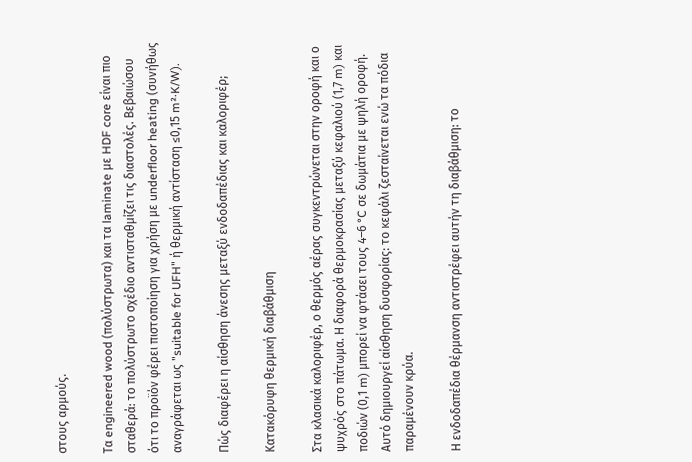στους αρμούς.

Τα engineered wood (πολύστρωτα) και τα laminate με HDF core είναι πιο σταθερά: το πολύστρωτο σχέδιο αντισταθμίζει τις διαστολές. Βεβαιώσου ότι το προϊόν φέρει πιστοποίηση για χρήση με underfloor heating (συνήθως αναγράφεται ως "suitable for UFH" ή θερμική αντίσταση ≤0,15 m²·K/W).

Πώς διαφέρει η αίσθηση άνεσης μεταξύ ενδοδαπέδιας και καλοριφέρ;

Κατακόρυφη θερμική διαβάθμιση

Στα κλασικά καλοριφέρ, ο θερμός αέρας συγκεντρώνεται στην οροφή και ο ψυχρός στο πάτωμα. Η διαφορά θερμοκρασίας μεταξύ κεφαλιού (1,7 m) και ποδιών (0,1 m) μπορεί να φτάσει τους 4–6 °C σε δωμάτια με ψηλή οροφή. Αυτό δημιουργεί αίσθηση δυσφορίας: το κεφάλι ζεσταίνεται ενώ τα πόδια παραμένουν κρύα.

Η ενδοδαπέδια θέρμανση αντιστρέφει αυτήν τη διαβάθμιση: το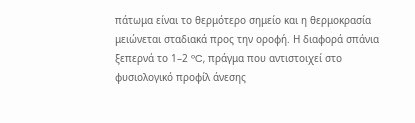πάτωμα είναι το θερμότερο σημείο και η θερμοκρασία μειώνεται σταδιακά προς την οροφή. Η διαφορά σπάνια ξεπερνά το 1–2 °C, πράγμα που αντιστοιχεί στο φυσιολογικό προφίλ άνεσης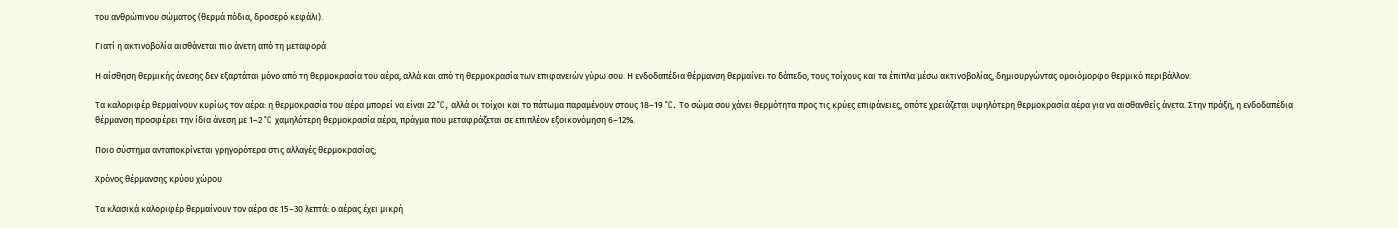του ανθρώπινου σώματος (θερμά πόδια, δροσερό κεφάλι).

Γιατί η ακτινοβολία αισθάνεται πιο άνετη από τη μεταφορά

Η αίσθηση θερμικής άνεσης δεν εξαρτάται μόνο από τη θερμοκρασία του αέρα, αλλά και από τη θερμοκρασία των επιφανειών γύρω σου. Η ενδοδαπέδια θέρμανση θερμαίνει το δάπεδο, τους τοίχους και τα έπιπλα μέσω ακτινοβολίας, δημιουργώντας ομοιόμορφο θερμικό περιβάλλον.

Τα καλοριφέρ θερμαίνουν κυρίως τον αέρα: η θερμοκρασία του αέρα μπορεί να είναι 22 °C, αλλά οι τοίχοι και το πάτωμα παραμένουν στους 18–19 °C. Το σώμα σου χάνει θερμότητα προς τις κρύες επιφάνειες, οπότε χρειάζεται υψηλότερη θερμοκρασία αέρα για να αισθανθείς άνετα. Στην πράξη, η ενδοδαπέδια θέρμανση προσφέρει την ίδια άνεση με 1–2 °C χαμηλότερη θερμοκρασία αέρα, πράγμα που μεταφράζεται σε επιπλέον εξοικονόμηση 6–12%.

Ποιο σύστημα ανταποκρίνεται γρηγορότερα στις αλλαγές θερμοκρασίας;

Χρόνος θέρμανσης κρύου χώρου

Τα κλασικά καλοριφέρ θερμαίνουν τον αέρα σε 15–30 λεπτά: ο αέρας έχει μικρή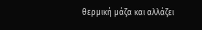θερμική μάζα και αλλάζει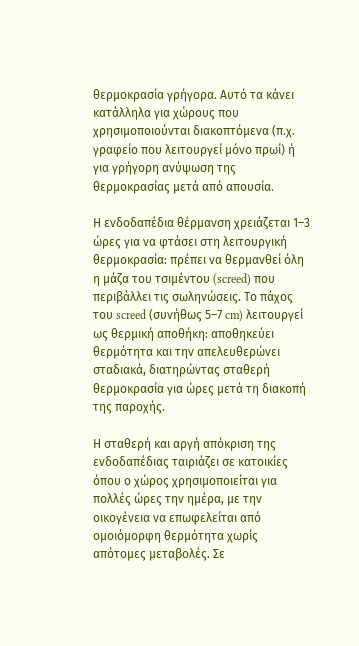θερμοκρασία γρήγορα. Αυτό τα κάνει κατάλληλα για χώρους που χρησιμοποιούνται διακοπτόμενα (π.χ. γραφείο που λειτουργεί μόνο πρωί) ή για γρήγορη ανύψωση της θερμοκρασίας μετά από απουσία.

Η ενδοδαπέδια θέρμανση χρειάζεται 1–3 ώρες για να φτάσει στη λειτουργική θερμοκρασία: πρέπει να θερμανθεί όλη η μάζα του τσιμέντου (screed) που περιβάλλει τις σωληνώσεις. Το πάχος του screed (συνήθως 5–7 cm) λειτουργεί ως θερμική αποθήκη: αποθηκεύει θερμότητα και την απελευθερώνει σταδιακά, διατηρώντας σταθερή θερμοκρασία για ώρες μετά τη διακοπή της παροχής.

Η σταθερή και αργή απόκριση της ενδοδαπέδιας ταιριάζει σε κατοικίες όπου ο χώρος χρησιμοποιείται για πολλές ώρες την ημέρα, με την οικογένεια να επωφελείται από ομοιόμορφη θερμότητα χωρίς απότομες μεταβολές. Σε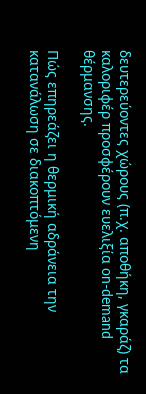δευτερεύοντες χώρους (π.χ. αποθήκη, γκαράζ) τα καλοριφέρ προσφέρουν ευελιξία on-demand θέρμανσης.

Πώς επηρεάζει η θερμική αδράνεια την κατανάλωση σε διακοπτόμενη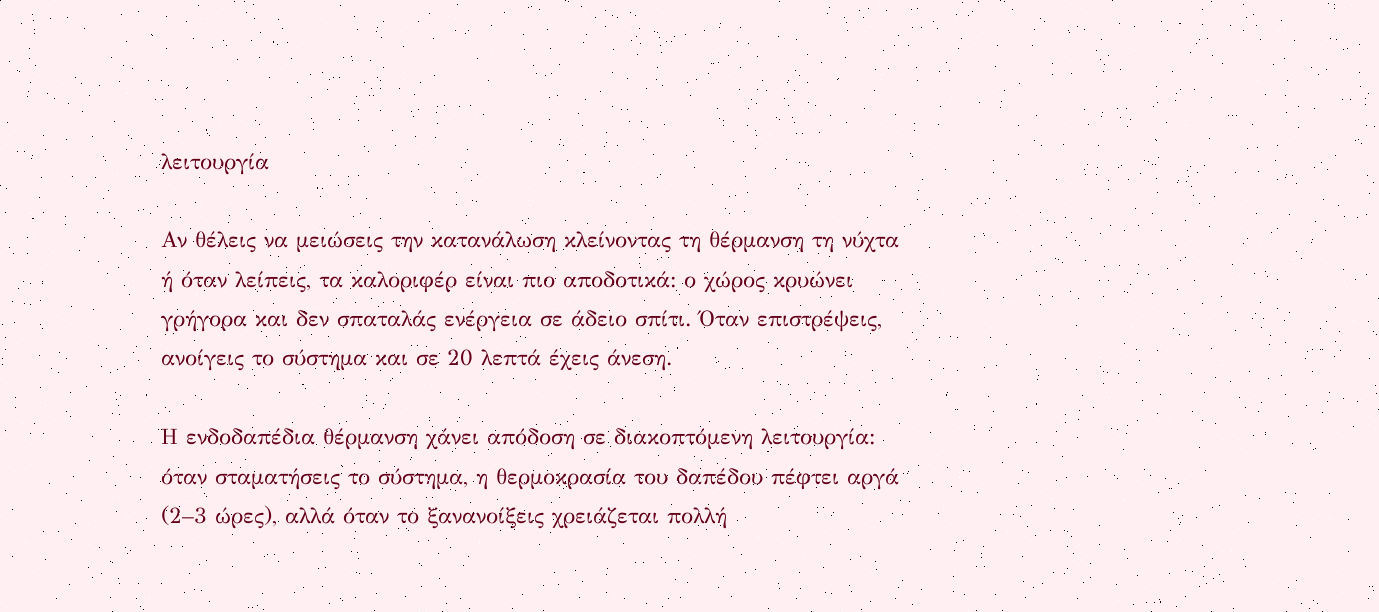λειτουργία

Αν θέλεις να μειώσεις την κατανάλωση κλείνοντας τη θέρμανση τη νύχτα ή όταν λείπεις, τα καλοριφέρ είναι πιο αποδοτικά: ο χώρος κρυώνει γρήγορα και δεν σπαταλάς ενέργεια σε άδειο σπίτι. Όταν επιστρέψεις, ανοίγεις το σύστημα και σε 20 λεπτά έχεις άνεση.

Η ενδοδαπέδια θέρμανση χάνει απόδοση σε διακοπτόμενη λειτουργία: όταν σταματήσεις το σύστημα, η θερμοκρασία του δαπέδου πέφτει αργά (2–3 ώρες), αλλά όταν το ξανανοίξεις χρειάζεται πολλή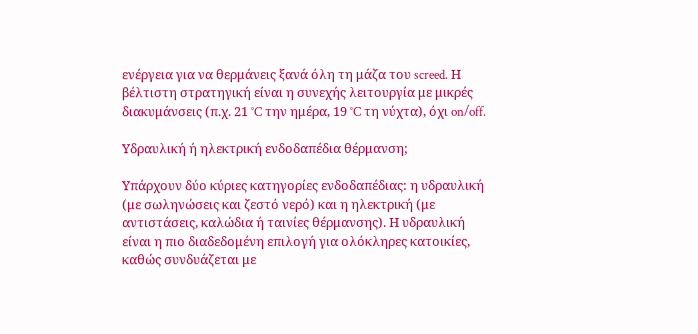ενέργεια για να θερμάνεις ξανά όλη τη μάζα του screed. Η βέλτιστη στρατηγική είναι η συνεχής λειτουργία με μικρές διακυμάνσεις (π.χ. 21 °C την ημέρα, 19 °C τη νύχτα), όχι on/off.

Υδραυλική ή ηλεκτρική ενδοδαπέδια θέρμανση;

Υπάρχουν δύο κύριες κατηγορίες ενδοδαπέδιας: η υδραυλική (με σωληνώσεις και ζεστό νερό) και η ηλεκτρική (με αντιστάσεις, καλώδια ή ταινίες θέρμανσης). Η υδραυλική είναι η πιο διαδεδομένη επιλογή για ολόκληρες κατοικίες, καθώς συνδυάζεται με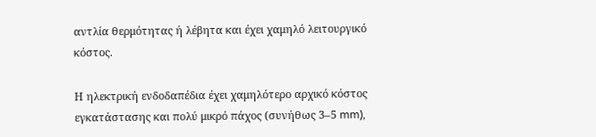αντλία θερμότητας ή λέβητα και έχει χαμηλό λειτουργικό κόστος.

Η ηλεκτρική ενδοδαπέδια έχει χαμηλότερο αρχικό κόστος εγκατάστασης και πολύ μικρό πάχος (συνήθως 3–5 mm),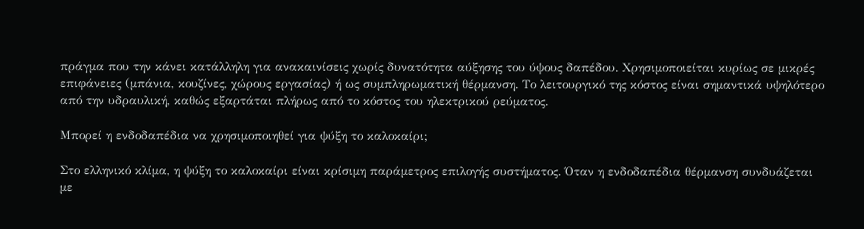πράγμα που την κάνει κατάλληλη για ανακαινίσεις χωρίς δυνατότητα αύξησης του ύψους δαπέδου. Χρησιμοποιείται κυρίως σε μικρές επιφάνειες (μπάνια, κουζίνες, χώρους εργασίας) ή ως συμπληρωματική θέρμανση. Το λειτουργικό της κόστος είναι σημαντικά υψηλότερο από την υδραυλική, καθώς εξαρτάται πλήρως από το κόστος του ηλεκτρικού ρεύματος.

Μπορεί η ενδοδαπέδια να χρησιμοποιηθεί για ψύξη το καλοκαίρι;

Στο ελληνικό κλίμα, η ψύξη το καλοκαίρι είναι κρίσιμη παράμετρος επιλογής συστήματος. Όταν η ενδοδαπέδια θέρμανση συνδυάζεται με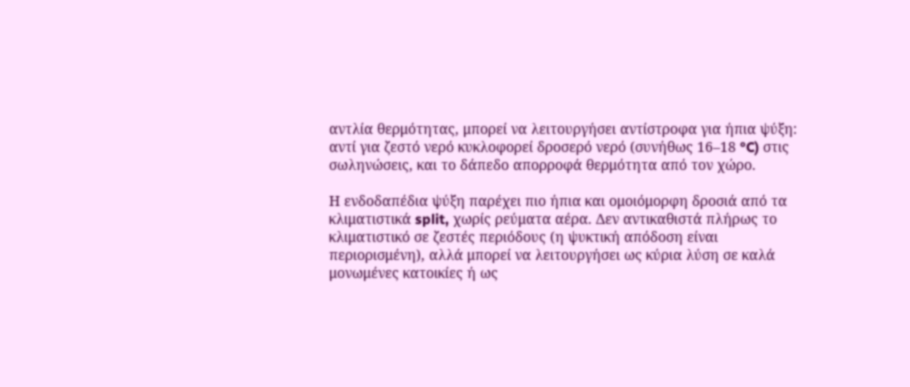αντλία θερμότητας, μπορεί να λειτουργήσει αντίστροφα για ήπια ψύξη: αντί για ζεστό νερό κυκλοφορεί δροσερό νερό (συνήθως 16–18 °C) στις σωληνώσεις, και το δάπεδο απορροφά θερμότητα από τον χώρο.

Η ενδοδαπέδια ψύξη παρέχει πιο ήπια και ομοιόμορφη δροσιά από τα κλιματιστικά split, χωρίς ρεύματα αέρα. Δεν αντικαθιστά πλήρως το κλιματιστικό σε ζεστές περιόδους (η ψυκτική απόδοση είναι περιορισμένη), αλλά μπορεί να λειτουργήσει ως κύρια λύση σε καλά μονωμένες κατοικίες ή ως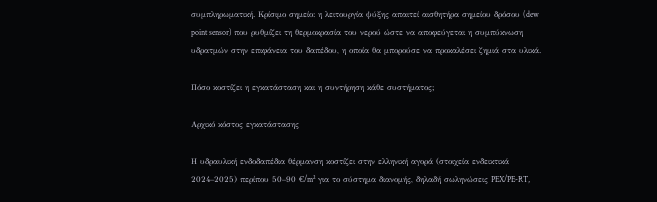συμπληρωματική. Κρίσιμο σημείο: η λειτουργία ψύξης απαιτεί αισθητήρα σημείου δρόσου (dew point sensor) που ρυθμίζει τη θερμοκρασία του νερού ώστε να αποφεύγεται η συμπύκνωση υδρατμών στην επιφάνεια του δαπέδου, η οποία θα μπορούσε να προκαλέσει ζημιά στα υλικά.

Πόσο κοστίζει η εγκατάσταση και η συντήρηση κάθε συστήματος;

Αρχικό κόστος εγκατάστασης

Η υδραυλική ενδοδαπέδια θέρμανση κοστίζει στην ελληνική αγορά (στοιχεία ενδεικτικά 2024–2025) περίπου 50–90 €/m² για το σύστημα διανομής, δηλαδή σωληνώσεις PEX/PE-RT,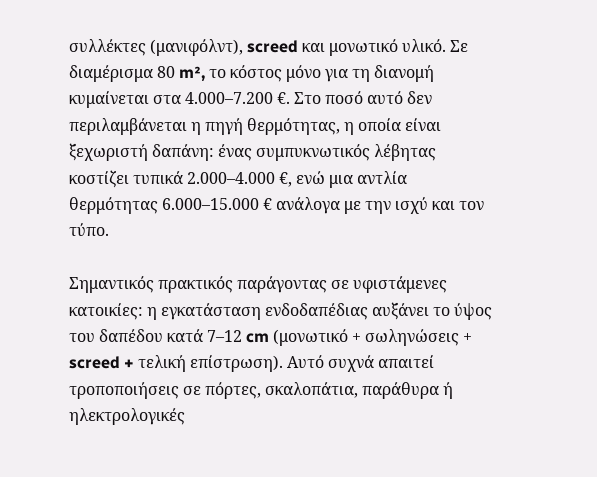συλλέκτες (μανιφόλντ), screed και μονωτικό υλικό. Σε διαμέρισμα 80 m², το κόστος μόνο για τη διανομή κυμαίνεται στα 4.000–7.200 €. Στο ποσό αυτό δεν περιλαμβάνεται η πηγή θερμότητας, η οποία είναι ξεχωριστή δαπάνη: ένας συμπυκνωτικός λέβητας κοστίζει τυπικά 2.000–4.000 €, ενώ μια αντλία θερμότητας 6.000–15.000 € ανάλογα με την ισχύ και τον τύπο.

Σημαντικός πρακτικός παράγοντας σε υφιστάμενες κατοικίες: η εγκατάσταση ενδοδαπέδιας αυξάνει το ύψος του δαπέδου κατά 7–12 cm (μονωτικό + σωληνώσεις + screed + τελική επίστρωση). Αυτό συχνά απαιτεί τροποποιήσεις σε πόρτες, σκαλοπάτια, παράθυρα ή ηλεκτρολογικές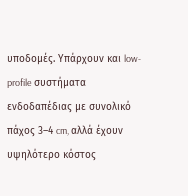υποδομές. Υπάρχουν και low-profile συστήματα ενδοδαπέδιας με συνολικό πάχος 3–4 cm, αλλά έχουν υψηλότερο κόστος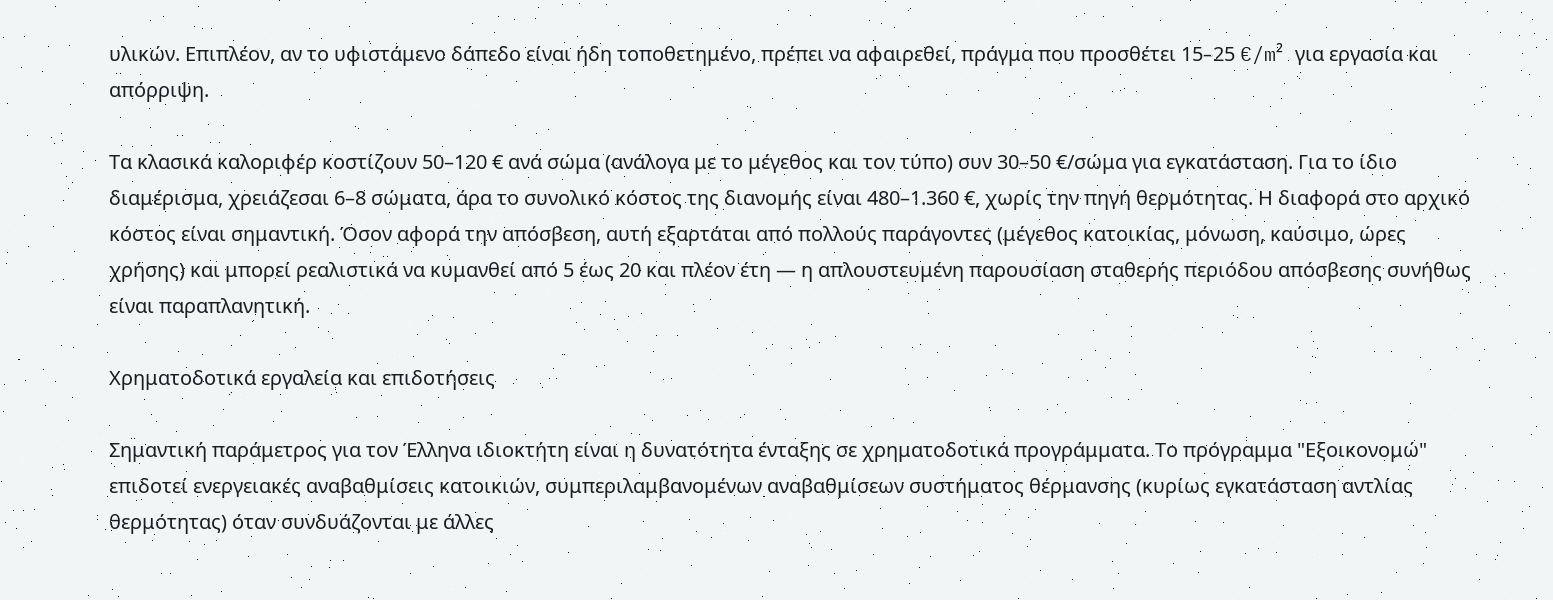υλικών. Επιπλέον, αν το υφιστάμενο δάπεδο είναι ήδη τοποθετημένο, πρέπει να αφαιρεθεί, πράγμα που προσθέτει 15–25 €/m² για εργασία και απόρριψη.

Τα κλασικά καλοριφέρ κοστίζουν 50–120 € ανά σώμα (ανάλογα με το μέγεθος και τον τύπο) συν 30–50 €/σώμα για εγκατάσταση. Για το ίδιο διαμέρισμα, χρειάζεσαι 6–8 σώματα, άρα το συνολικό κόστος της διανομής είναι 480–1.360 €, χωρίς την πηγή θερμότητας. Η διαφορά στο αρχικό κόστος είναι σημαντική. Όσον αφορά την απόσβεση, αυτή εξαρτάται από πολλούς παράγοντες (μέγεθος κατοικίας, μόνωση, καύσιμο, ώρες χρήσης) και μπορεί ρεαλιστικά να κυμανθεί από 5 έως 20 και πλέον έτη — η απλουστευμένη παρουσίαση σταθερής περιόδου απόσβεσης συνήθως είναι παραπλανητική.

Χρηματοδοτικά εργαλεία και επιδοτήσεις

Σημαντική παράμετρος για τον Έλληνα ιδιοκτήτη είναι η δυνατότητα ένταξης σε χρηματοδοτικά προγράμματα. Το πρόγραμμα "Εξοικονομώ" επιδοτεί ενεργειακές αναβαθμίσεις κατοικιών, συμπεριλαμβανομένων αναβαθμίσεων συστήματος θέρμανσης (κυρίως εγκατάσταση αντλίας θερμότητας) όταν συνδυάζονται με άλλες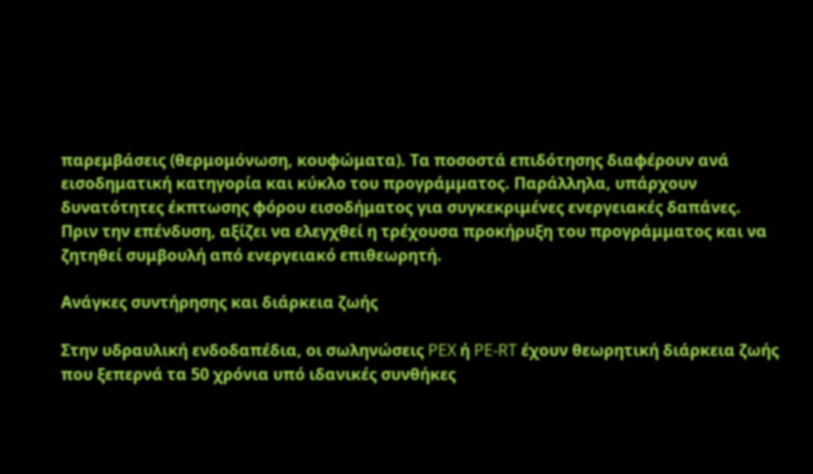παρεμβάσεις (θερμομόνωση, κουφώματα). Τα ποσοστά επιδότησης διαφέρουν ανά εισοδηματική κατηγορία και κύκλο του προγράμματος. Παράλληλα, υπάρχουν δυνατότητες έκπτωσης φόρου εισοδήματος για συγκεκριμένες ενεργειακές δαπάνες. Πριν την επένδυση, αξίζει να ελεγχθεί η τρέχουσα προκήρυξη του προγράμματος και να ζητηθεί συμβουλή από ενεργειακό επιθεωρητή.

Ανάγκες συντήρησης και διάρκεια ζωής

Στην υδραυλική ενδοδαπέδια, οι σωληνώσεις PEX ή PE-RT έχουν θεωρητική διάρκεια ζωής που ξεπερνά τα 50 χρόνια υπό ιδανικές συνθήκες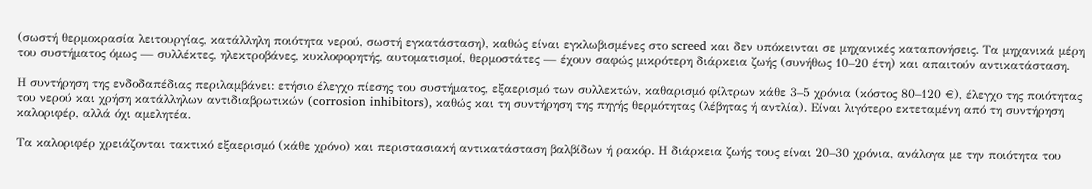(σωστή θερμοκρασία λειτουργίας, κατάλληλη ποιότητα νερού, σωστή εγκατάσταση), καθώς είναι εγκλωβισμένες στο screed και δεν υπόκεινται σε μηχανικές καταπονήσεις. Τα μηχανικά μέρη του συστήματος όμως — συλλέκτες, ηλεκτροβάνες, κυκλοφορητής, αυτοματισμοί, θερμοστάτες — έχουν σαφώς μικρότερη διάρκεια ζωής (συνήθως 10–20 έτη) και απαιτούν αντικατάσταση.

Η συντήρηση της ενδοδαπέδιας περιλαμβάνει: ετήσιο έλεγχο πίεσης του συστήματος, εξαερισμό των συλλεκτών, καθαρισμό φίλτρων κάθε 3–5 χρόνια (κόστος 80–120 €), έλεγχο της ποιότητας του νερού και χρήση κατάλληλων αντιδιαβρωτικών (corrosion inhibitors), καθώς και τη συντήρηση της πηγής θερμότητας (λέβητας ή αντλία). Είναι λιγότερο εκτεταμένη από τη συντήρηση καλοριφέρ, αλλά όχι αμελητέα.

Τα καλοριφέρ χρειάζονται τακτικό εξαερισμό (κάθε χρόνο) και περιστασιακή αντικατάσταση βαλβίδων ή ρακόρ. Η διάρκεια ζωής τους είναι 20–30 χρόνια, ανάλογα με την ποιότητα του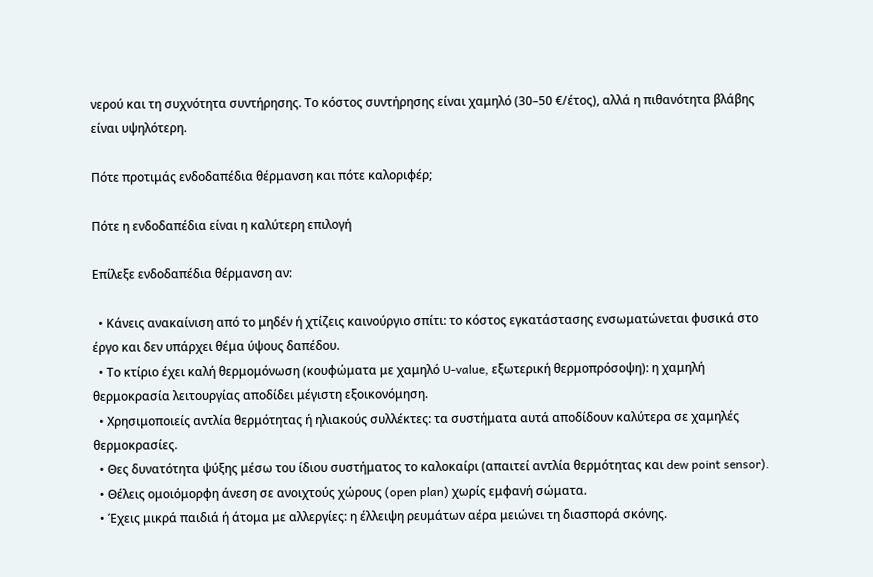νερού και τη συχνότητα συντήρησης. Το κόστος συντήρησης είναι χαμηλό (30–50 €/έτος), αλλά η πιθανότητα βλάβης είναι υψηλότερη.

Πότε προτιμάς ενδοδαπέδια θέρμανση και πότε καλοριφέρ;

Πότε η ενδοδαπέδια είναι η καλύτερη επιλογή

Επίλεξε ενδοδαπέδια θέρμανση αν:

  • Κάνεις ανακαίνιση από το μηδέν ή χτίζεις καινούργιο σπίτι: το κόστος εγκατάστασης ενσωματώνεται φυσικά στο έργο και δεν υπάρχει θέμα ύψους δαπέδου.
  • Το κτίριο έχει καλή θερμομόνωση (κουφώματα με χαμηλό U-value, εξωτερική θερμοπρόσοψη): η χαμηλή θερμοκρασία λειτουργίας αποδίδει μέγιστη εξοικονόμηση.
  • Χρησιμοποιείς αντλία θερμότητας ή ηλιακούς συλλέκτες: τα συστήματα αυτά αποδίδουν καλύτερα σε χαμηλές θερμοκρασίες.
  • Θες δυνατότητα ψύξης μέσω του ίδιου συστήματος το καλοκαίρι (απαιτεί αντλία θερμότητας και dew point sensor).
  • Θέλεις ομοιόμορφη άνεση σε ανοιχτούς χώρους (open plan) χωρίς εμφανή σώματα.
  • Έχεις μικρά παιδιά ή άτομα με αλλεργίες: η έλλειψη ρευμάτων αέρα μειώνει τη διασπορά σκόνης.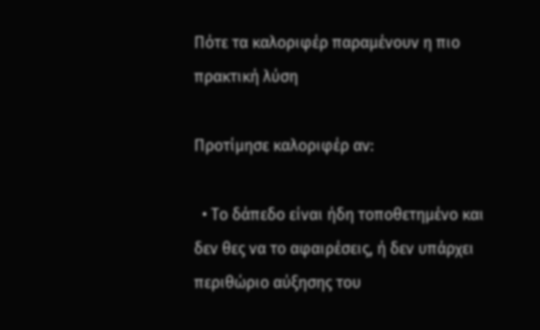Πότε τα καλοριφέρ παραμένουν η πιο πρακτική λύση

Προτίμησε καλοριφέρ αν:

  • Το δάπεδο είναι ήδη τοποθετημένο και δεν θες να το αφαιρέσεις, ή δεν υπάρχει περιθώριο αύξησης του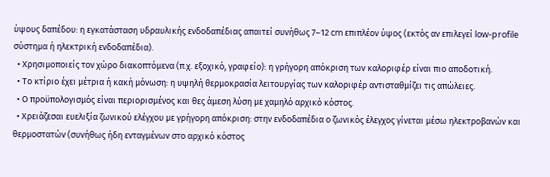ύψους δαπέδου: η εγκατάσταση υδραυλικής ενδοδαπέδιας απαιτεί συνήθως 7–12 cm επιπλέον ύψος (εκτός αν επιλεγεί low-profile σύστημα ή ηλεκτρική ενδοδαπέδια).
  • Χρησιμοποιείς τον χώρο διακοπτόμενα (π.χ. εξοχικό, γραφείο): η γρήγορη απόκριση των καλοριφέρ είναι πιο αποδοτική.
  • Το κτίριο έχει μέτρια ή κακή μόνωση: η υψηλή θερμοκρασία λειτουργίας των καλοριφέρ αντισταθμίζει τις απώλειες.
  • Ο προϋπολογισμός είναι περιορισμένος και θες άμεση λύση με χαμηλό αρχικό κόστος.
  • Χρειάζεσαι ευελιξία ζωνικού ελέγχου με γρήγορη απόκριση: στην ενδοδαπέδια ο ζωνικός έλεγχος γίνεται μέσω ηλεκτροβανών και θερμοστατών (συνήθως ήδη ενταγμένων στο αρχικό κόστος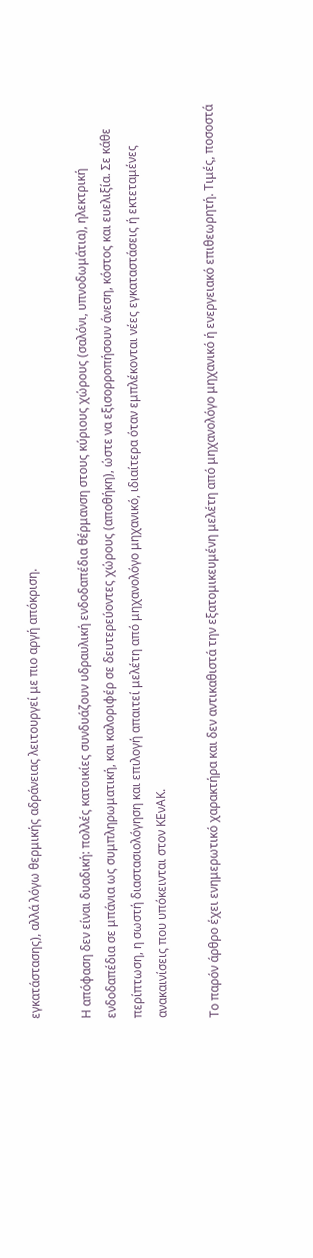εγκατάστασης), αλλά λόγω θερμικής αδράνειας λειτουργεί με πιο αργή απόκριση.

Η απόφαση δεν είναι δυαδική: πολλές κατοικίες συνδυάζουν υδραυλική ενδοδαπέδια θέρμανση στους κύριους χώρους (σαλόνι, υπνοδωμάτια), ηλεκτρική ενδοδαπέδια σε μπάνια ως συμπληρωματική, και καλοριφέρ σε δευτερεύοντες χώρους (αποθήκη), ώστε να εξισορροπήσουν άνεση, κόστος και ευελιξία. Σε κάθε περίπτωση, η σωστή διαστασιολόγηση και επιλογή απαιτεί μελέτη από μηχανολόγο μηχανικό, ιδιαίτερα όταν εμπλέκονται νέες εγκαταστάσεις ή εκτεταμένες ανακαινίσεις που υπόκεινται στον ΚΕνΑΚ.

Το παρόν άρθρο έχει ενημερωτικό χαρακτήρα και δεν αντικαθιστά την εξατομικευμένη μελέτη από μηχανολόγο μηχανικό ή ενεργειακό επιθεωρητή. Τιμές, ποσοστά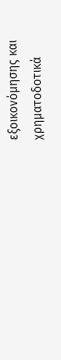εξοικονόμησης και χρηματοδοτικά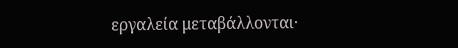εργαλεία μεταβάλλονται·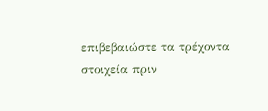επιβεβαιώστε τα τρέχοντα στοιχεία πριν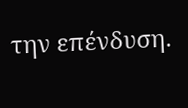την επένδυση.